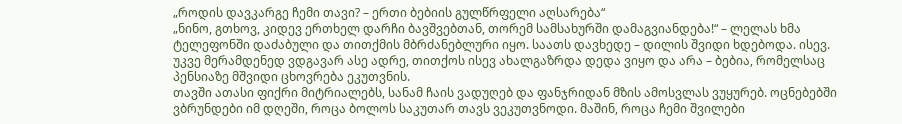„როდის დავკარგე ჩემი თავი? – ერთი ბებიის გულწრფელი აღსარება“
„ნინო, გთხოვ, კიდევ ერთხელ დარჩი ბავშვებთან, თორემ სამსახურში დამაგვიანდება!“ – ლელას ხმა ტელეფონში დაძაბული და თითქმის მბრძანებლური იყო. საათს დავხედე – დილის შვიდი ხდებოდა. ისევ. უკვე მერამდენედ ვდგავარ ასე ადრე, თითქოს ისევ ახალგაზრდა დედა ვიყო და არა – ბებია, რომელსაც პენსიაზე მშვიდი ცხოვრება ეკუთვნის.
თავში ათასი ფიქრი მიტრიალებს, სანამ ჩაის ვადუღებ და ფანჯრიდან მზის ამოსვლას ვუყურებ. ოცნებებში ვბრუნდები იმ დღეში, როცა ბოლოს საკუთარ თავს ვეკუთვნოდი. მაშინ, როცა ჩემი შვილები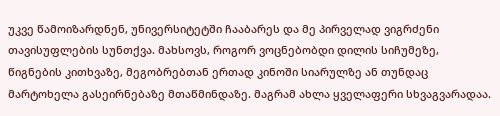უკვე წამოიზარდნენ, უნივერსიტეტში ჩააბარეს და მე პირველად ვიგრძენი თავისუფლების სუნთქვა. მახსოვს, როგორ ვოცნებობდი დილის სიჩუმეზე, წიგნების კითხვაზე, მეგობრებთან ერთად კინოში სიარულზე ან თუნდაც მარტოხელა გასეირნებაზე მთაწმინდაზე. მაგრამ ახლა ყველაფერი სხვაგვარადაა.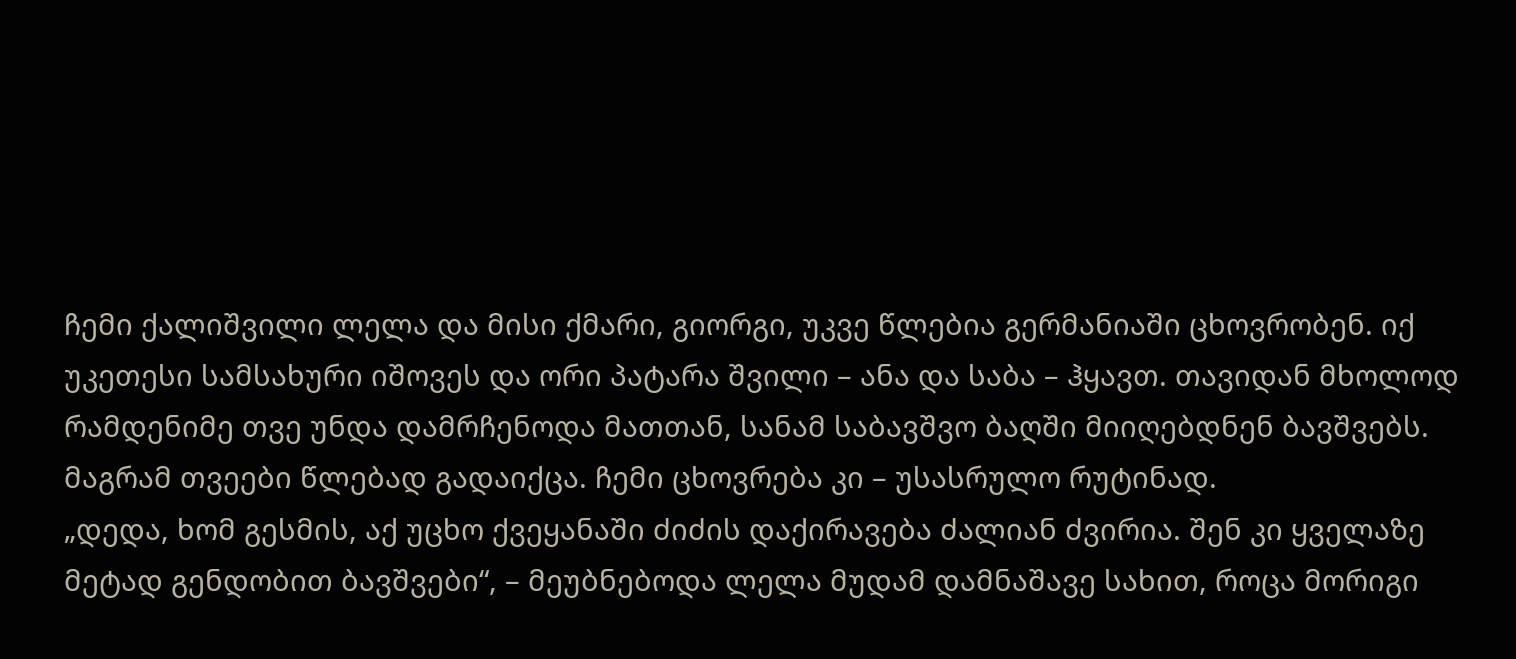ჩემი ქალიშვილი ლელა და მისი ქმარი, გიორგი, უკვე წლებია გერმანიაში ცხოვრობენ. იქ უკეთესი სამსახური იშოვეს და ორი პატარა შვილი – ანა და საბა – ჰყავთ. თავიდან მხოლოდ რამდენიმე თვე უნდა დამრჩენოდა მათთან, სანამ საბავშვო ბაღში მიიღებდნენ ბავშვებს. მაგრამ თვეები წლებად გადაიქცა. ჩემი ცხოვრება კი – უსასრულო რუტინად.
„დედა, ხომ გესმის, აქ უცხო ქვეყანაში ძიძის დაქირავება ძალიან ძვირია. შენ კი ყველაზე მეტად გენდობით ბავშვები“, – მეუბნებოდა ლელა მუდამ დამნაშავე სახით, როცა მორიგი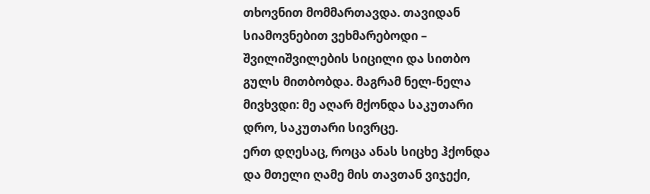თხოვნით მომმართავდა. თავიდან სიამოვნებით ვეხმარებოდი – შვილიშვილების სიცილი და სითბო გულს მითბობდა. მაგრამ ნელ-ნელა მივხვდი: მე აღარ მქონდა საკუთარი დრო, საკუთარი სივრცე.
ერთ დღესაც, როცა ანას სიცხე ჰქონდა და მთელი ღამე მის თავთან ვიჯექი,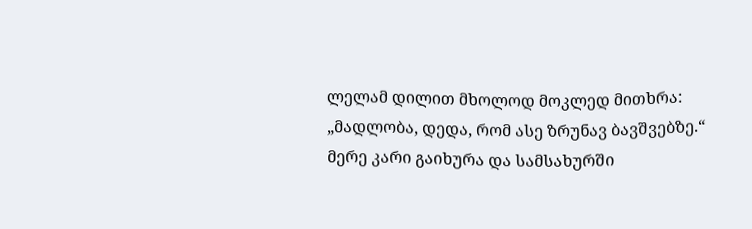ლელამ დილით მხოლოდ მოკლედ მითხრა: „მადლობა, დედა, რომ ასე ზრუნავ ბავშვებზე.“ მერე კარი გაიხურა და სამსახურში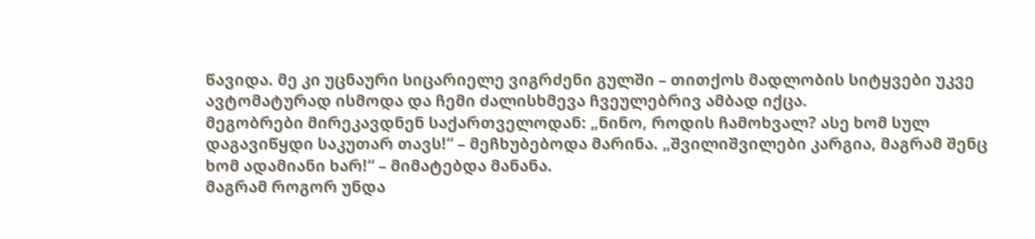წავიდა. მე კი უცნაური სიცარიელე ვიგრძენი გულში – თითქოს მადლობის სიტყვები უკვე ავტომატურად ისმოდა და ჩემი ძალისხმევა ჩვეულებრივ ამბად იქცა.
მეგობრები მირეკავდნენ საქართველოდან: „ნინო, როდის ჩამოხვალ? ასე ხომ სულ დაგავიწყდი საკუთარ თავს!“ – მეჩხუბებოდა მარინა. „შვილიშვილები კარგია, მაგრამ შენც ხომ ადამიანი ხარ!“ – მიმატებდა მანანა.
მაგრამ როგორ უნდა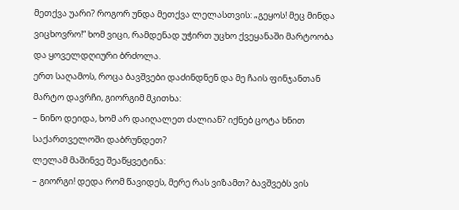მეთქვა უარი? როგორ უნდა მეთქვა ლელასთვის: „გეყოს! მეც მინდა ვიცხოვრო!“ ხომ ვიცი, რამდენად უჭირთ უცხო ქვეყანაში მარტოობა და ყოველდღიური ბრძოლა.
ერთ საღამოს, როცა ბავშვები დაძინდნენ და მე ჩაის ფინჯანთან მარტო დავრჩი, გიორგიმ მკითხა:
– ნინო დეიდა, ხომ არ დაიღალეთ ძალიან? იქნებ ცოტა ხნით საქართველოში დაბრუნდეთ?
ლელამ მაშინვე შეაწყვეტინა:
– გიორგი! დედა რომ წავიდეს, მერე რას ვიზამთ? ბავშვებს ვის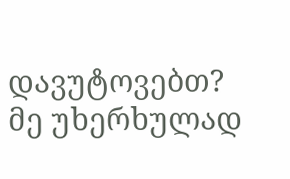დავუტოვებთ?
მე უხერხულად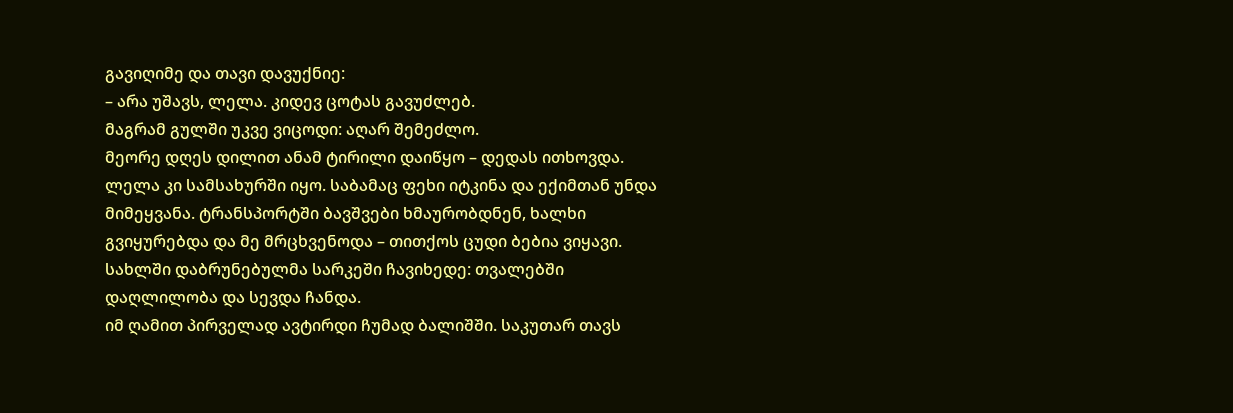გავიღიმე და თავი დავუქნიე:
– არა უშავს, ლელა. კიდევ ცოტას გავუძლებ.
მაგრამ გულში უკვე ვიცოდი: აღარ შემეძლო.
მეორე დღეს დილით ანამ ტირილი დაიწყო – დედას ითხოვდა. ლელა კი სამსახურში იყო. საბამაც ფეხი იტკინა და ექიმთან უნდა მიმეყვანა. ტრანსპორტში ბავშვები ხმაურობდნენ, ხალხი გვიყურებდა და მე მრცხვენოდა – თითქოს ცუდი ბებია ვიყავი. სახლში დაბრუნებულმა სარკეში ჩავიხედე: თვალებში დაღლილობა და სევდა ჩანდა.
იმ ღამით პირველად ავტირდი ჩუმად ბალიშში. საკუთარ თავს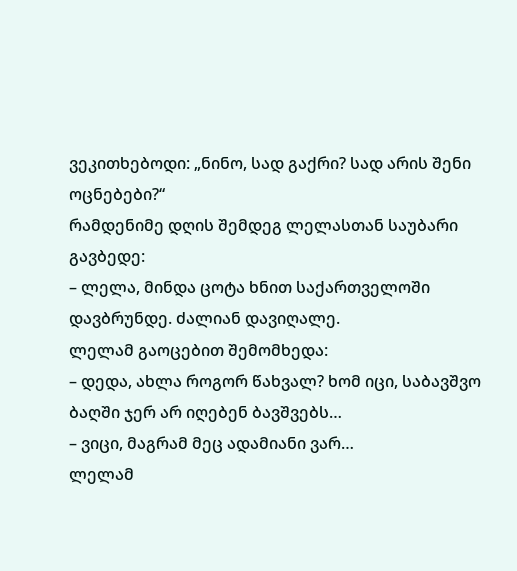ვეკითხებოდი: „ნინო, სად გაქრი? სად არის შენი ოცნებები?“
რამდენიმე დღის შემდეგ ლელასთან საუბარი გავბედე:
– ლელა, მინდა ცოტა ხნით საქართველოში დავბრუნდე. ძალიან დავიღალე.
ლელამ გაოცებით შემომხედა:
– დედა, ახლა როგორ წახვალ? ხომ იცი, საბავშვო ბაღში ჯერ არ იღებენ ბავშვებს…
– ვიცი, მაგრამ მეც ადამიანი ვარ…
ლელამ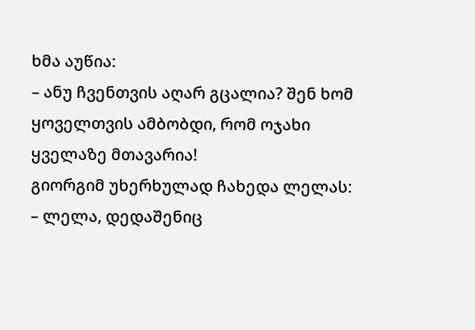ხმა აუწია:
– ანუ ჩვენთვის აღარ გცალია? შენ ხომ ყოველთვის ამბობდი, რომ ოჯახი ყველაზე მთავარია!
გიორგიმ უხერხულად ჩახედა ლელას:
– ლელა, დედაშენიც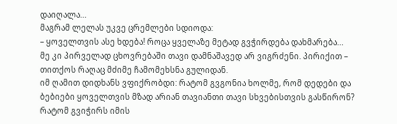დაიღალა…
მაგრამ ლელას უკვე ცრემლები სდიოდა:
– ყოველთვის ასე ხდება! როცა ყველაზე მეტად გვჭირდება დახმარება…
მე კი პირველად ცხოვრებაში თავი დამნაშავედ არ ვიგრძენი. პირიქით – თითქოს რაღაც მძიმე ჩამომეხსნა გულიდან.
იმ ღამით დიდხანს ვფიქრობდი: რატომ გვგონია ხოლმე, რომ დედები და ბებიები ყოველთვის მზად არიან თავიანთი თავი სხვებისთვის გასწირონ? რატომ გვიჭირს იმის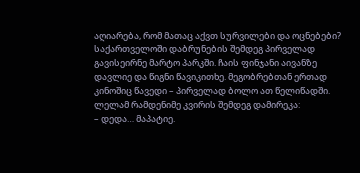აღიარება, რომ მათაც აქვთ სურვილები და ოცნებები?
საქართველოში დაბრუნების შემდეგ პირველად გავისეირნე მარტო პარკში. ჩაის ფინჯანი აივანზე დავლიე და წიგნი წავიკითხე. მეგობრებთან ერთად კინოშიც წავედი – პირველად ბოლო ათ წელიწადში.
ლელამ რამდენიმე კვირის შემდეგ დამირეკა:
– დედა… მაპატიე.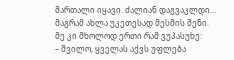მართალი იყავი. ძალიან დაგვაკლდი… მაგრამ ახლა უკეთესად მესმის შენი.
მე კი მხოლოდ ერთი რამ ვუპასუხე:
– შვილო, ყველას აქვს უფლება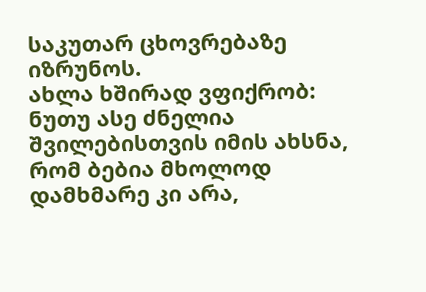საკუთარ ცხოვრებაზე იზრუნოს.
ახლა ხშირად ვფიქრობ: ნუთუ ასე ძნელია შვილებისთვის იმის ახსნა, რომ ბებია მხოლოდ დამხმარე კი არა,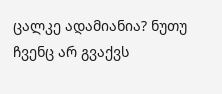ცალკე ადამიანია? ნუთუ ჩვენც არ გვაქვს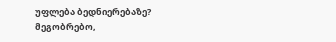უფლება ბედნიერებაზე?
მეგობრებო,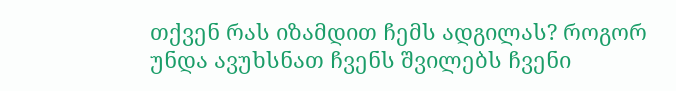თქვენ რას იზამდით ჩემს ადგილას? როგორ უნდა ავუხსნათ ჩვენს შვილებს ჩვენი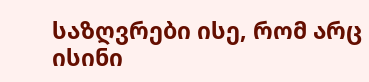საზღვრები ისე, რომ არც ისინი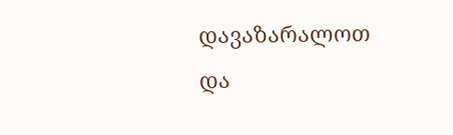დავაზარალოთ და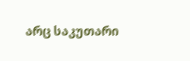არც საკუთარი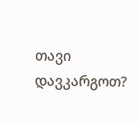თავი დავკარგოთ?